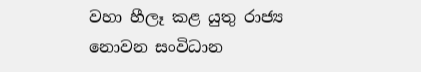වහා හීලෑ කළ යුතු රාජ්‍ය නොවන සංවිධාන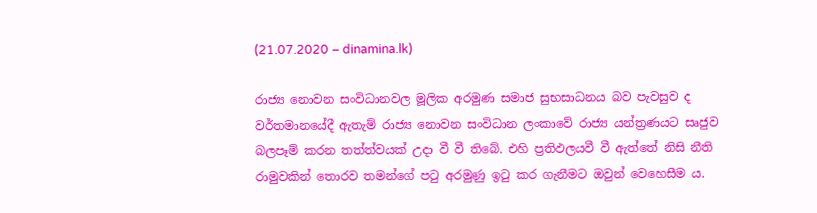(21.07.2020 – dinamina.lk)

රාජ්‍ය නොවන සංවිධානවල මූලික අරමුණ සමාජ සුභසාධනය බව පැවසුව ද වර්තමානයේදී ඇතැම් රාජ්‍ය නොවන සංවිධාන ලංකාවේ රාජ්‍ය යන්ත්‍රණයට සෘජුව බලපෑම් කරන තත්ත්වයක් උදා වී වී තිබේ. එහි ප්‍රතිඵලයවී වී ඇත්තේ නිසි නීති රාමුවකින් තොරව තමන්ගේ පටු අරමුණු ඉටු කර ගැනීමට ඔවුන් වෙහෙසීම ය.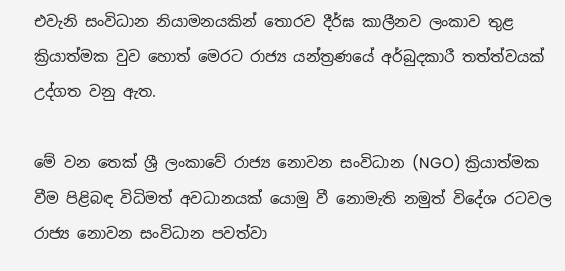එවැනි සංවිධාන නියාමනයකින් තොරව දීර්ඝ කාලීනව ලංකාව තුළ ක්‍රියාත්මක වුව හොත් මෙරට රාජ්‍ය යන්ත්‍රණයේ අර්බුදකාරී තත්ත්වයක් උද්ගත වනු ඇත.

මේ වන තෙක් ශ්‍රී ලංකාවේ රාජ්‍ය නොවන සංවිධාන (NGO) ක්‍රියාත්මක වීම පිළිබඳ විධිමත් අවධානයක් යොමු වී නොමැති නමුත් විදේශ රටවල රාජ්‍ය නොවන සංවිධාන පවත්වා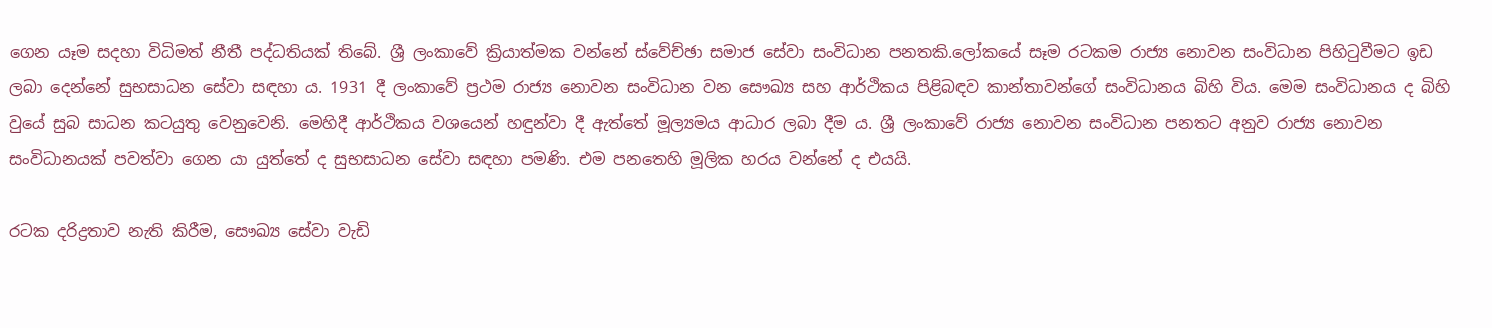ගෙන යෑම සදහා විධිමත් නීතී පද්ධතියක් තිබේ. ශ්‍රී ලංකාවේ ක්‍රියාත්මක වන්නේ ස්වේච්ඡා සමාජ සේවා සංවිධාන පනතකි.ලෝකයේ සෑම රටකම රාජ්‍ය නොවන සංවිධාන පිහිටුවීමට ඉඩ ලබා දෙන්නේ සුභසාධන සේවා සඳහා ය. 1931 දී ලංකාවේ ප්‍රථම රාජ්‍ය නොවන සංවිධාන වන සෞඛ්‍ය සහ ආර්ථිකය පිළිබඳව කාන්තාවන්ගේ සංවිධානය බිහි විය. මෙම සංවිධානය ද බිහි වුයේ සුබ සාධන කටයුතු වෙනුවෙනි. මෙහිදී ආර්ථිකය වශයෙන් හඳුන්වා දී ඇත්තේ මූල්‍යමය ආධාර ලබා දීම ය. ශ්‍රී ලංකාවේ රාජ්‍ය නොවන සංවිධාන පනතට අනුව රාජ්‍ය නොවන සංවිධානයක් පවත්වා ගෙන යා යුත්තේ ද සුභසාධන සේවා සඳහා පමණි. එම පනතෙහි මූලික හරය වන්නේ ද එයයි.

රටක දරිද්‍රතාව නැති කිරීම, සෞඛ්‍ය සේවා වැඩි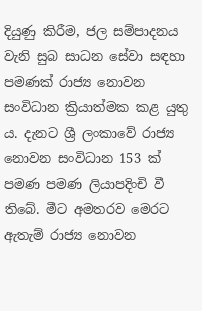දියුණු කිරීම, ජල සම්පාදනය වැනි සුබ සාධන සේවා සඳහා පමණක් රාජ්‍ය නොවන සංවිධාන ක්‍රියාත්මක කළ යුතු ය. දැනට ශ්‍රී ලංකාවේ රාජ්‍ය නොවන සංවිධාන 153 ක් පමණ පමණ ලියාපදිංචි වී තිබේ. මීට අමතරව මෙරට ඇතැම් රාජ්‍ය නොවන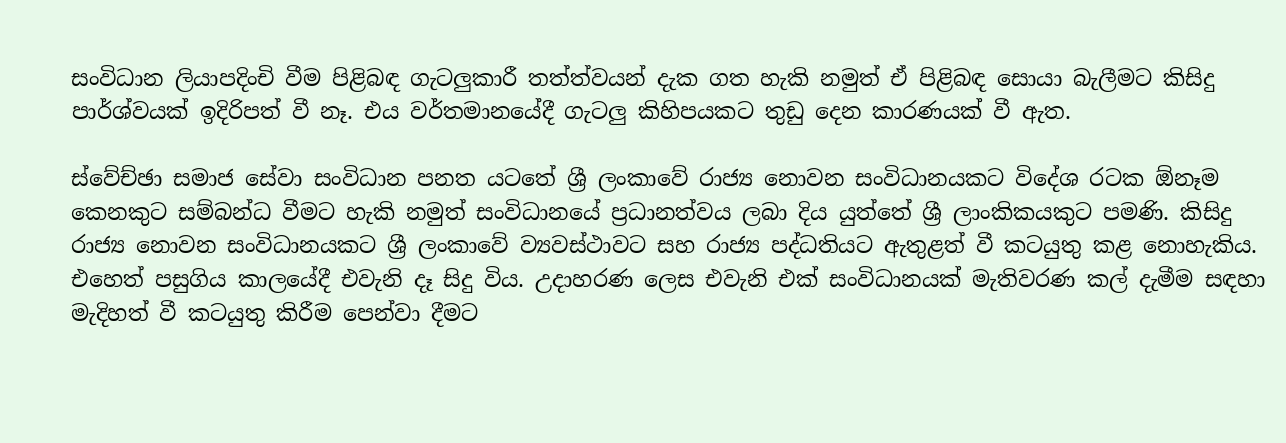සංවිධාන ලියාපදිංචි වීම පිළිබඳ ගැටලුකාරී තත්ත්වයන් දැක ගත හැකි නමුත් ඒ පිළිබඳ සොයා බැලීමට කිසිදු පාර්ශ්වයක් ඉදිරිපත් වී නෑ. එය වර්තමානයේදී ගැටලු කිහිපයකට තුඩු දෙන කාරණයක් වී ඇත.

ස්වේච්ඡා සමාජ සේවා සංවිධාන පනත යටතේ ශ්‍රී ලංකාවේ රාජ්‍ය නොවන සංවිධානයකට විදේශ රටක ඕනෑම කෙනකුට සම්බන්ධ වීමට හැකි නමුත් සංවිධානයේ ප්‍රධානත්වය ලබා දිය යුත්තේ ශ්‍රී ලාංකිකයකුට පමණි. කිසිදු රාජ්‍ය නොවන සංවිධානයකට ශ්‍රී ලංකාවේ ව්‍යවස්ථාවට සහ රාජ්‍ය පද්ධතියට ඇතුළත් වී කටයුතු කළ නොහැකිය. එහෙත් පසුගිය කාලයේදී එවැනි දෑ සිදු විය. උදාහරණ ලෙස එවැනි එක් සංවිධානයක් මැතිවරණ කල් දැමීම සඳහා මැදිහත් වී කටයුතු කිරීම පෙන්වා දීමට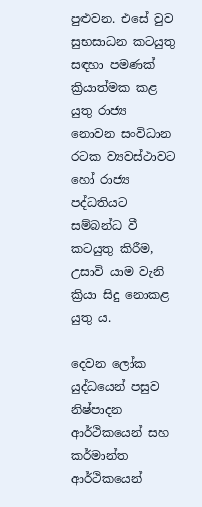පුළුවන. එසේ වුව සුභසාධන කටයුතු සඳහා පමණක් ක්‍රියාත්මක කළ යුතු රාජ්‍ය නොවන සංවිධාන රටක ව්‍යවස්ථාවට හෝ රාජ්‍ය පද්ධතියට සම්බන්ධ වී කටයුතු කිරීම, උසාවි යාම වැනි ක්‍රියා සිදු නොකළ යුතු ය.

දෙවන ලෝක යුද්ධයෙන් පසුව නිෂ්පාදන ආර්ථිකයෙන් සහ කර්මාන්ත ආර්ථිකයෙන්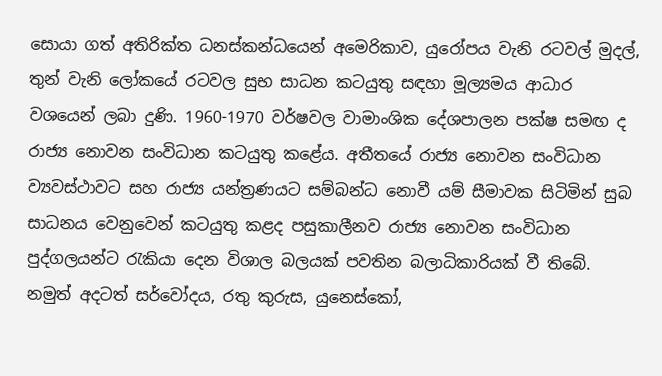සොයා ගත් අතිරික්ත ධනස්කන්ධයෙන් අමෙරිකාව, යුරෝපය වැනි රටවල් මුදල්, තුන් වැනි ලෝකයේ රටවල සුභ සාධන කටයුතු සඳහා මූල්‍යමය ආධාර වශයෙන් ලබා දුණි. 1960-1970 වර්ෂවල වාමාංශික දේශපාලන පක්ෂ සමඟ ද රාජ්‍ය නොවන සංවිධාන කටයුතු කළේය. අතීතයේ රාජ්‍ය නොවන සංවිධාන ව්‍යවස්ථාවට සහ රාජ්‍ය යන්ත්‍රණයට සම්බන්ධ නොවී යම් සීමාවක සිටිමින් සුබ සාධනය වෙනුවෙන් කටයුතු කළද පසුකාලීනව රාජ්‍ය නොවන සංවිධාන පුද්ගලයන්ට රැකියා දෙන විශාල බලයක් පවතින බලාධිකාරියක් වී තිබේ. නමුත් අදටත් සර්වෝදය, රතු කුරුස, යුනෙස්කෝ,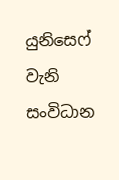යුනිසෙෆ් වැනි සංවිධාන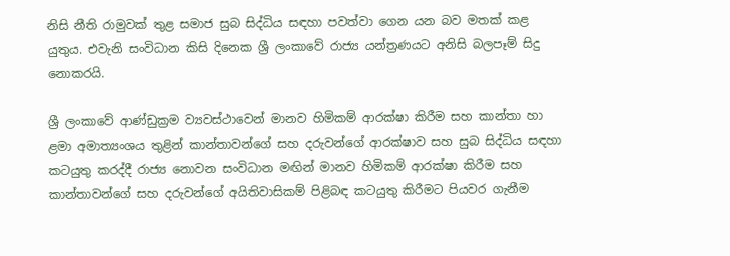නිසි නීති රාමුවක් තුළ සමාජ සුබ සිද්ධිය සඳහා පවත්වා ගෙන යන බව මතක් කළ යුතුය. එවැනි සංවිධාන කිසි දිනෙක ශ්‍රී ලංකාවේ රාජ්‍ය යන්ත්‍රණයට අනිසි බලපෑම් සිදු නොකරයි.

ශ්‍රී ලංකාවේ ආණ්ඩුක්‍රම ව්‍යවස්ථාවෙන් මානව හිමිකම් ආරක්ෂා කිරීම සහ කාන්තා හා ළමා අමාත්‍යංශය තුළින් කාන්තාවන්ගේ සහ දරුවන්ගේ ආරක්ෂාව සහ සුබ සිද්ධිය සඳහා කටයුතු කරද්දී රාජ්‍ය නොවන සංවිධාන මඟින් මානව හිමිකම් ආරක්ෂා කිරීම සහ කාන්තාවන්ගේ සහ දරුවන්ගේ අයිතිවාසිකම් පිළිබඳ කටයුතු කිරීමට පියවර ගැනීම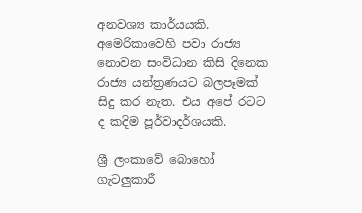අනවශ්‍ය කාර්යයකි. අමෙරිකාවෙහි පවා රාජ්‍ය නොවන සංවිධාන කිසි දිනෙක රාජ්‍ය යන්ත්‍රණයට බලපෑමක් සිදු කර නැත. එය අපේ රටට ද කදිම පූර්වාදර්ශයකි.

ශ්‍රී ලංකාවේ බොහෝ ගැටලුකාරී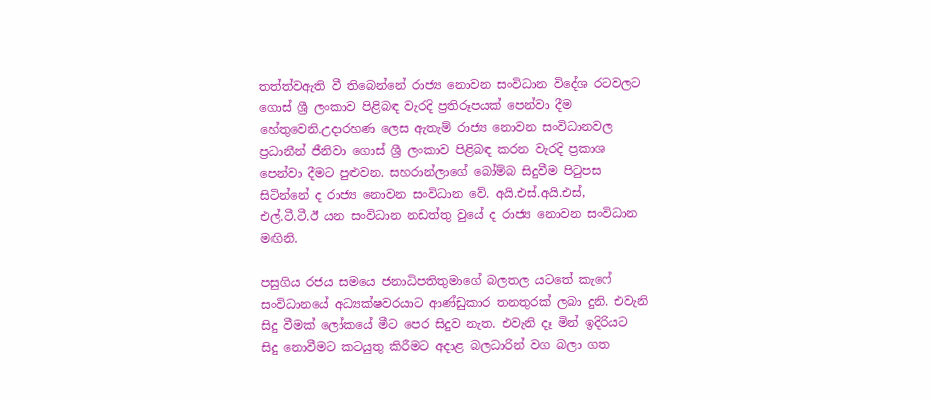තත්ත්වඇති වී තිබෙන්නේ රාජ්‍ය නොවන සංවිධාන විදේශ රටවලට ගොස් ශ්‍රී ලංකාව පිළිබඳ වැරදි ප්‍රතිරූපයක් පෙන්වා දීම හේතුවෙනි.උදාරහණ ලෙස ඇතැම් රාජ්‍ය නොවන සංවිධානවල ප්‍රධානීන් ජීනිවා ගොස් ශ්‍රී ලංකාව පිළිබඳ කරන වැරදි ප්‍රකාශ පෙන්වා දීමට පුළුවන. සහරාන්ලාගේ බෝම්බ සිදුවීම පිටුපස සිටින්නේ ද රාජ්‍ය නොවන සංවිධාන වේ. අයි.එස්.අයි.එස්, එල්.ටී.ටී.ඊ යන සංවිධාන නඩත්තු වුයේ ද රාජ්‍ය නොවන සංවිධාන මඟිනි.

පසුගිය රජය සමයෙ ජනාධිපතිතුමාගේ බලතල යටතේ කැෆේ සංවිධානයේ අධ්‍යක්ෂවරයාට ආණ්ඩුකාර තනතුරක් ලබා දුනි. එවැනි සිදු වීමක් ලෝකයේ මීට පෙර සිදුව නැත. එවැනි දෑ මින් ඉදිරියට සිදු නොවීමට කටයුතු කිරීමට අදාළ බලධාරින් වග බලා ගත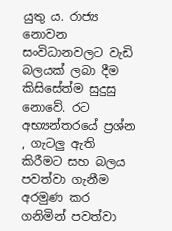යුතු ය. රාජ්‍ය නොවන සංවිධානවලට වැඩි බලයක් ලබා දීම කිසිසේත්ම සුදුසු නොවේ. රට අභ්‍යන්තරයේ ප්‍රශ්න , ගැටලු ඇති කිරීමට සහ බලය පවත්වා ගැනීම අරමුණ කර ගනිමින් පවත්වා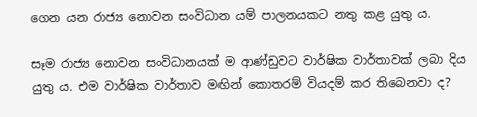ගෙන යන රාජ්‍ය නොවන සංවිධාන යම් පාලනයකට නතු කළ යුතු ය.

සෑම රාජ්‍ය නොවන සංවිධානයක් ම ආණ්ඩුවට වාර්ෂික වාර්තාවක් ලබා දිය යුතු ය. එම වාර්ෂික වාර්තාව මඟින් කොතරම් වියදම් කර තිබෙනවා ද?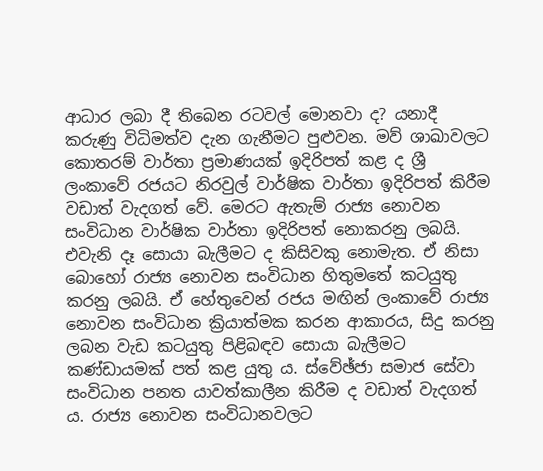ආධාර ලබා දී තිබෙන රටවල් මොනවා ද? යනාදී කරුණු විධිමත්ව දැන ගැනීමට පුළුවන. මව් ශාඛාවලට කොතරම් වාර්තා ප්‍රමාණයක් ඉදිරිපත් කළ ද ශ්‍රී ලංකාවේ රජයට නිරවුල් වාර්ෂික වාර්තා ඉදිරිපත් කිරීම වඩාත් වැදගත් වේ. මෙරට ඇතැම් රාජ්‍ය නොවන සංවිධාන වාර්ෂික වාර්තා ඉදිරිපත් නොකරනු ලබයි. එවැනි දෑ සොයා බැලීමට ද කිසිවකු නොමැත. ඒ නිසා බොහෝ රාජ්‍ය නොවන සංවිධාන හිතුමතේ කටයුතු කරනු ලබයි. ඒ හේතුවෙන් රජය මඟින් ලංකාවේ රාජ්‍ය නොවන සංවිධාන ක්‍රියාත්මක කරන ආකාරය, සිදු කරනු ලබන වැඩ කටයුතු පිළිබඳව සොයා බැලීමට කණ්ඩායමක් පත් කළ යුතු ය. ස්වේඡ්ජා සමාජ සේවා සංවිධාන පනත යාවත්කාලීන කිරීම ද වඩාත් වැදගත් ය. රාජ්‍ය නොවන සංවිධානවලට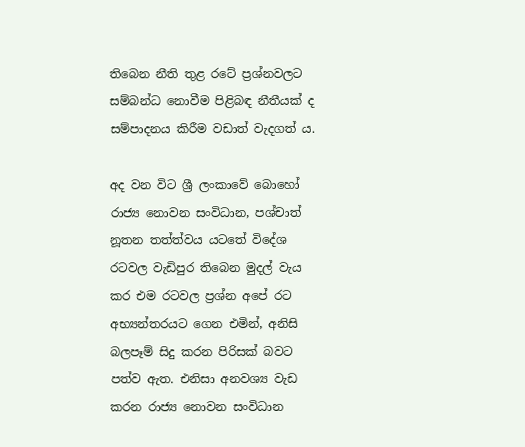තිබෙන නීති තුළ රටේ ප්‍රශ්නවලට සම්බන්ධ නොවීම පිළිබඳ නීතීයක් ද සම්පාදනය කිරීම වඩාත් වැදගත් ය.

අද වන විට ශ්‍රී ලංකාවේ බොහෝ රාජ්‍ය නොවන සංවිධාන, පශ්චාත් නූතන තත්ත්වය යටතේ විදේශ රටවල වැඩිපුර තිබෙන මුදල් වැය කර එම රටවල ප්‍රශ්න අපේ රට අභ්‍යන්තරයට ගෙන එමින්, අනිසි බලපෑම් සිදු කරන පිරිසක් බවට පත්ව ඇත. එනිසා අනවශ්‍ය වැඩ කරන රාජ්‍ය නොවන සංවිධාන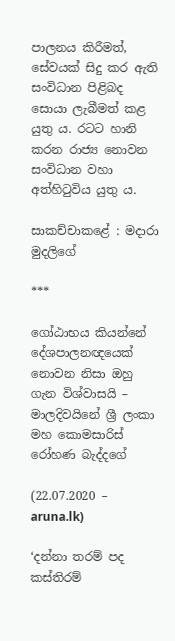පාලනය කිරීමත්, සේවයක් සිදු කර ඇති සංවිධාන පිළිබද සොයා ලැබීමත් කළ යුතු ය. රටට හානි කරන රාජ්‍ය නොවන සංවිධාන වහා අත්හිටුවිය යුතු ය.

සාකච්චාකළේ : මදාරා මුදලිගේ

***

ගෝඨාභය කියන්නේ දේශපාලනඥයෙක් නොවන නිසා ඔහු ගැන විශ්වාසයි – මාලදිවයිනේ ශ්‍රී ලංකා මහ කොමසාරිස් රෝහණ බැද්දගේ

(22.07.2020 – aruna.lk)

‘දන්නා තරම් පද කස්තිරම්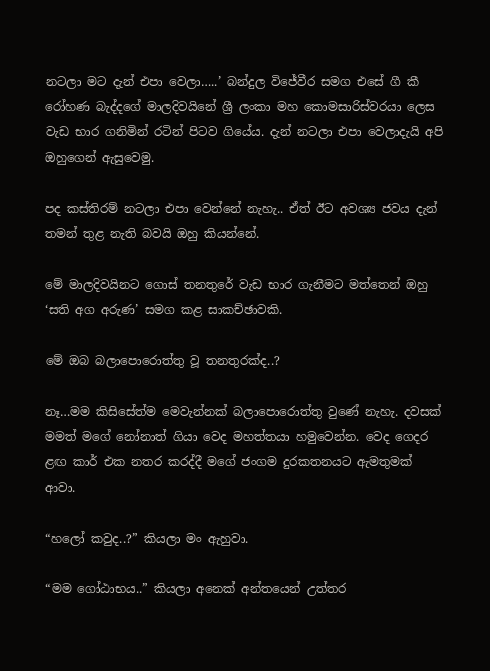නටලා මට දැන් එපා වෙලා…..’ බන්දුල විජේවීර සමග එසේ ගී කී රෝහණ බැද්දගේ මාලදිවයිනේ ශ්‍රී ලංකා මහ කොමසාරිස්වරයා ලෙස වැඩ භාර ගනිමින් රටින් පිටව ගියේය. දැන් නටලා එපා වෙලාදැයි අපි ඔහුගෙන් ඇසුවෙමු.

පද කස්තිරම් නටලා එපා වෙන්නේ නැහැ.. ඒත් ඊට අවශ්‍ය ජවය දැන් තමන් තුළ නැති බවයි ඔහු කියන්නේ.

මේ මාලදිවයිනට ගොස් තනතුරේ වැඩ භාර ගැනීමට මත්තෙන් ඔහු ‘සති අග අරුණ’ සමග කළ සාකච්ඡාවකි.

මේ ඔබ බලාපොරොත්තු වූ තනතුරක්ද..?

නෑ…මම කිසිසේත්ම මෙවැන්නක් බලාපොරොත්තු වුණේ නැහැ. දවසක් මමත් මගේ නෝනාත් ගියා වෙද මහත්තයා හමුවෙන්න. වෙද ගෙදර ළඟ කාර් එක නතර කරද්දී මගේ ජංගම දුරකතනයට ඇමතුමක් ආවා.

“හලෝ කවුද..?” කියලා මං ඇහුවා.

“මම ගෝඨාභය..” කියලා අනෙක් අන්තයෙන් උත්තර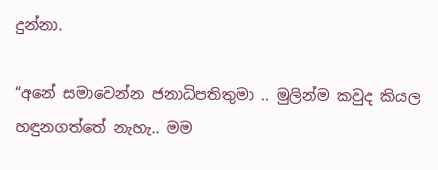දුන්නා.

“අනේ සමාවෙන්න ජනාධිපතිතුමා .. මුලින්ම කවුද කියල හඳුනගත්තේ නැහැ.. මම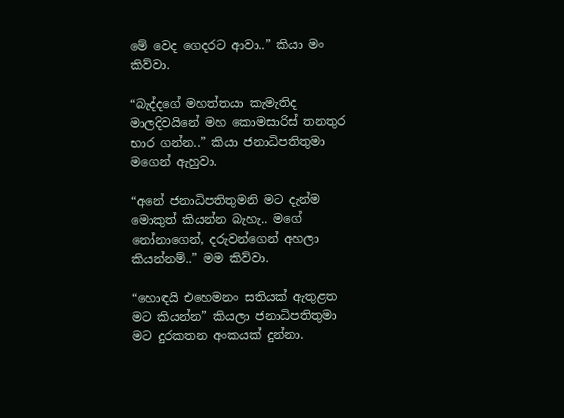මේ වෙද ගෙදරට ආවා..” කියා මං කිව්වා.

“බැද්දගේ මහත්තයා කැමැතිද මාලදිවයිනේ මහ කොමසාරිස් තනතුර භාර ගන්න..” කියා ජනාධිපතිතුමා මගෙන් ඇහුවා.

“අනේ ජනාධිපතිතුමනි මට දැන්ම මොකුත් කියන්න බැහැ.. මගේ නෝනාගෙන්, දරුවන්ගෙන් අහලා කියන්නම්..” මම කිව්වා.

“හොඳයි එහෙමනං සතියක් ඇතුළත මට කියන්න” කියලා ජනාධිපතිතුමා මට දුරකතන අංකයක් දුන්නා.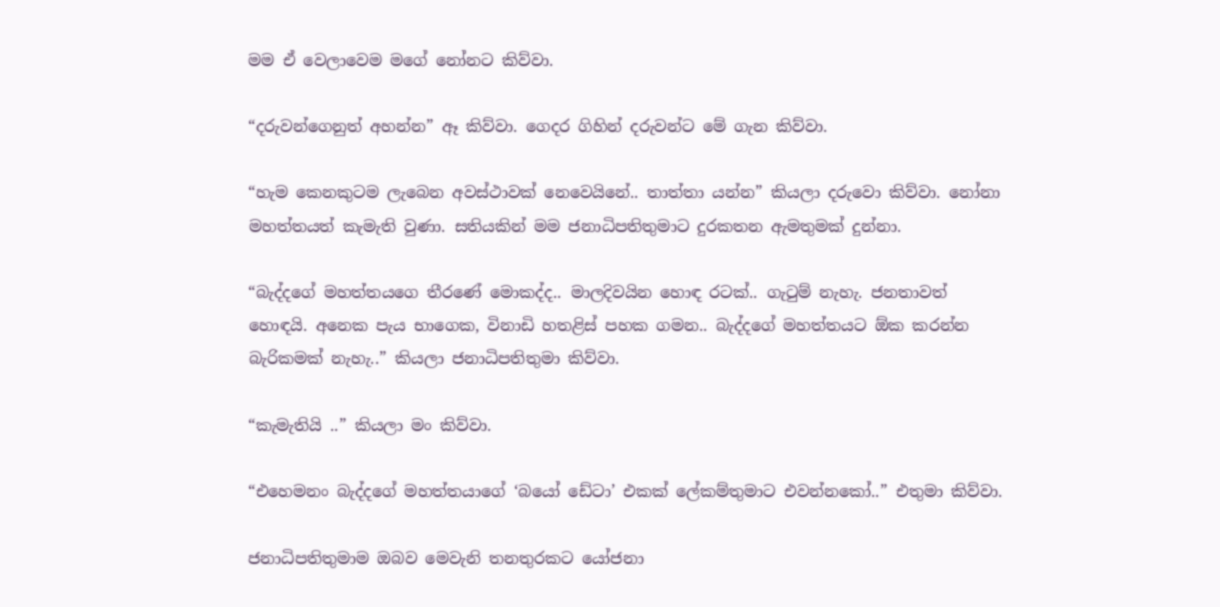මම ඒ වෙලාවෙම මගේ නෝනට කිව්වා.

“දරුවන්ගෙනුත් අහන්න” ඈ කිව්වා. ගෙදර ගිහින් දරුවන්ට මේ ගැන කිව්වා.

“හැම කෙනකුටම ලැබෙන අවස්ථාවක් නෙවෙයිනේ.. තාත්තා යන්න” කියලා දරුවො කිව්වා. නෝනා මහත්තයත් කැමැති වුණා. සතියකින් මම ජනාධිපතිතුමාට දුරකතන ඇමතුමක් දුන්නා.

“බැද්දගේ මහත්තයගෙ තීරණේ මොකද්ද.. මාලදිවයින හොඳ රටක්.. ගැටුම් නැහැ. ජනතාවත් හොඳයි. අනෙක පැය භාගෙක, විනාඩි හතළිස් පහක ගමන.. බැද්දගේ මහත්තයට ඕක කරන්න බැරිකමක් නැහැ..” කියලා ජනාධිපතිතුමා කිව්වා.

“කැමැතියි ..” කියලා මං කිව්වා.

“එහෙමනං බැද්දගේ මහත්තයාගේ ‘බයෝ ඩේටා’ එකක් ලේකම්තුමාට එවන්නකෝ..” එතුමා කිව්වා.

ජනාධිපතිතුමාම ඔබව මෙවැනි තනතුරකට යෝජනා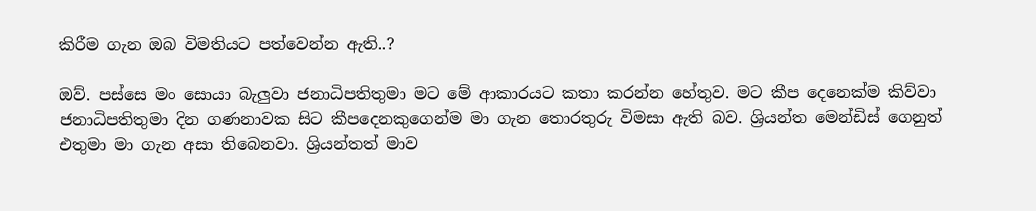කිරීම ගැන ඔබ විමතියට පත්වෙන්න ඇති..?

ඔව්. පස්සෙ මං සොයා බැලුවා ජනාධිපතිතුමා මට මේ ආකාරයට කතා කරන්න හේතුව. මට කීප දෙනෙක්ම කිව්වා ජනාධිපතිතුමා දින ගණනාවක සිට කීපදෙනකුගෙන්ම මා ගැන තොරතුරු විමසා ඇති බව. ශ්‍රියන්ත මෙන්ඩිස් ගෙනුත් එතුමා මා ගැන අසා තිබෙනවා. ශ්‍රියන්තත් මාව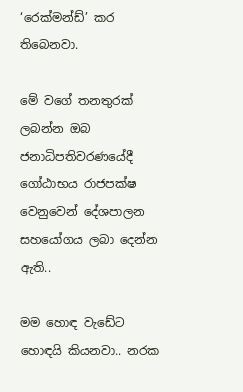‘රෙක්මන්ඩ්’ කර තිබෙනවා.

මේ වගේ තනතුරක් ලබන්න ඔබ ජනාධිපතිවරණයේදී ගෝඨාභය රාජපක්ෂ වෙනුවෙන් දේශපාලන සහයෝගය ලබා දෙන්න ඇති..

මම හොඳ වැඩේට හොඳයි කියනවා.. නරක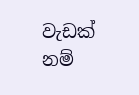වැඩක් නම්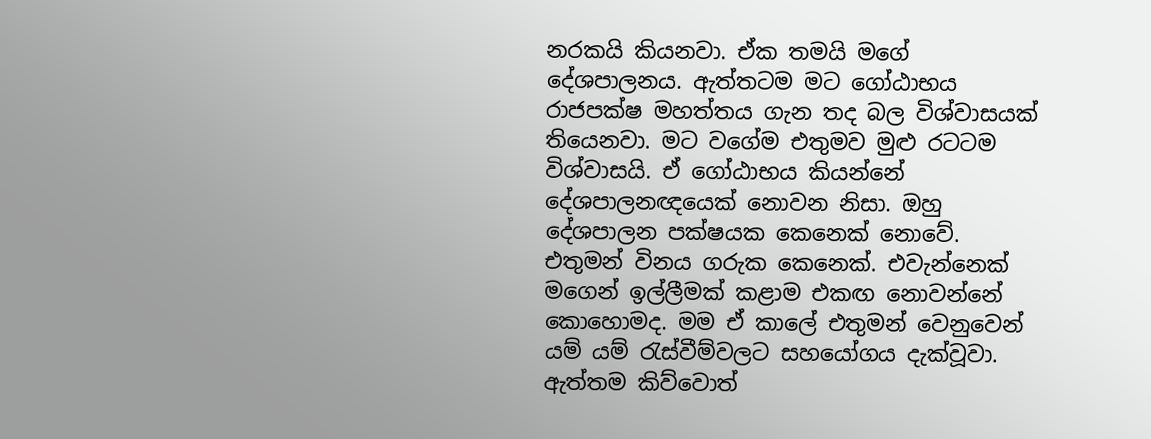නරකයි කියනවා. ඒක තමයි මගේ දේශපාලනය. ඇත්තටම මට ගෝඨාභය රාජපක්ෂ මහත්තය ගැන තද බල විශ්වාසයක් තියෙනවා. මට වගේම එතුමව මුළු රටටම විශ්වාසයි. ඒ ගෝඨාභය කියන්නේ දේශපාලනඥයෙක් නොවන නිසා. ඔහු දේශපාලන පක්ෂයක කෙනෙක් නොවේ. එතුමන් විනය ගරුක කෙනෙක්. එවැන්නෙක් මගෙන් ඉල්ලීමක් කළාම එකඟ නොවන්නේ කොහොමද. මම ඒ කාලේ එතුමන් වෙනුවෙන් යම් යම් රැස්වීම්වලට සහයෝගය දැක්වූවා. ඇත්තම කිව්වොත්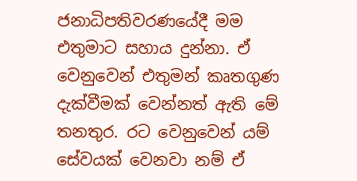ජනාධිපතිවරණයේදී මම එතුමාට සහාය දුන්නා. ඒ වෙනුවෙන් එතුමන් කෘතගුණ දැක්වීමක් වෙන්නත් ඇති මේ තනතුර. රට වෙනුවෙන් යම් සේවයක් වෙනවා නම් ඒ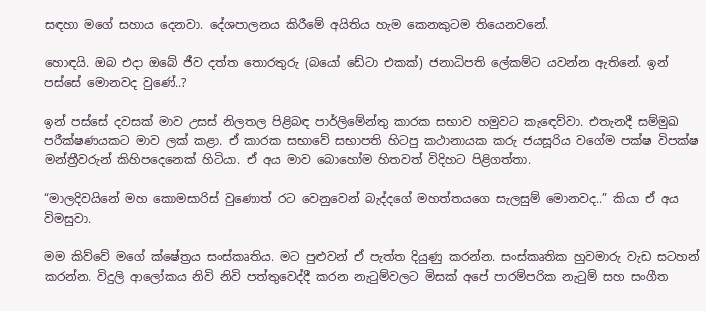සඳහා මගේ සහාය දෙනවා. දේශපාලනය කිරීමේ අයිතිය හැම කෙනකුටම තියෙනවනේ.

හොඳයි. ඔබ එදා ඔබේ ජීව දත්ත තොරතුරු (බයෝ ඩේටා එකක්) ජනාධිපති ලේකම්ට යවන්න ඇතිනේ. ඉන් පස්සේ මොනවද වුණේ..?

ඉන් පස්සේ දවසක් මාව උසස් නිලතල පිළිබඳ පාර්ලිමේන්තු කාරක සභාව හමුවට කැඳෙව්වා. එතැනදී සම්මුඛ පරීක්ෂණයකට මාව ලක් කළා. ඒ කාරක සභාවේ සභාපති හිටපු කථානායක කරු ජයසූරිය වගේම පක්ෂ විපක්ෂ මන්ත්‍රීවරුන් කිහිපදෙනෙක් හිටියා. ඒ අය මාව බොහෝම හිතවත් විදිහට පිළිගත්තා.

“මාලදිවයිනේ මහ කොමසාරිස් වුණොත් රට වෙනුවෙන් බැද්දගේ මහත්තයගෙ සැලසුම් මොනවද..” කියා ඒ අය විමසුවා.

මම කිව්වේ මගේ ක්ෂේත්‍රය සංස්කෘතිය. මට පුළුවන් ඒ පැත්ත දියුණු කරන්න. සංස්කෘතික හුවමාරු වැඩ සටහන් කරන්න. විදුලි ආලෝකය නිවි නිවි පත්තුවෙද්දී කරන නැටුම්වලට මිසක් අපේ පාරම්පරික නැටුම් සහ සංගීත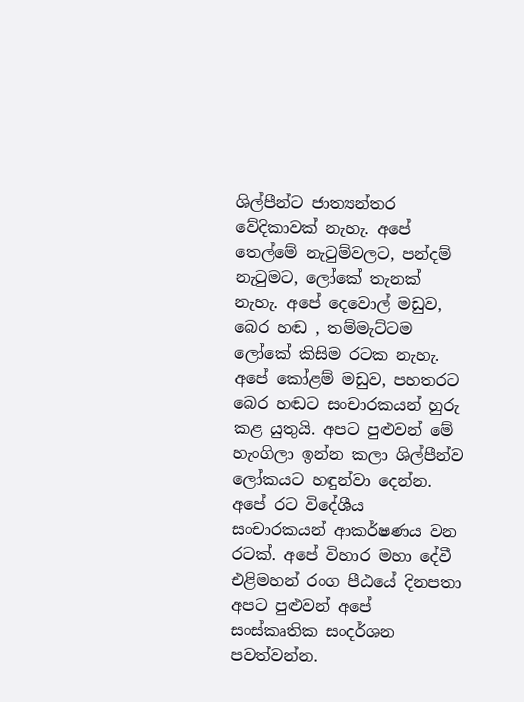ශිල්පීන්ට ජාත්‍යන්තර වේදිකාවක් නැහැ. අපේ තෙල්මේ නැටුම්වලට, පන්දම් නැටුමට, ලෝකේ තැනක් නැහැ. අපේ දෙවොල් මඩුව, බෙර හඬ , තම්මැට්ටම ලෝකේ කිසිම රටක නැහැ. අපේ කෝළම් මඩුව, පහතරට බෙර හඬට සංචාරකයන් හුරු කළ යුතුයි. අපට පුළුවන් මේ හැංගිලා ඉන්න කලා ශිල්පීන්ව ලෝකයට හඳුන්වා දෙන්න. අපේ රට විදේශීය සංචාරකයන් ආකර්ෂණය වන රටක්. අපේ විහාර මහා දේවී එළිමහන් රංග පීඨයේ දිනපතා අපට පුළුවන් අපේ සංස්කෘතික සංදර්ශන පවත්වන්න.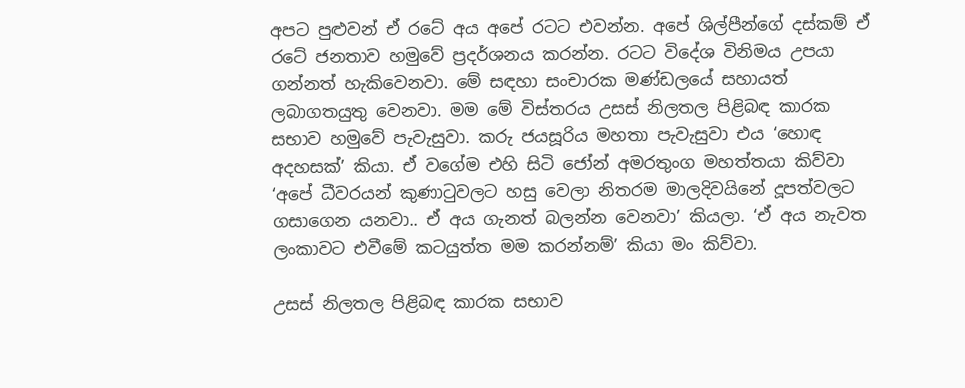අපට පුළුවන් ඒ රටේ අය අපේ රටට එවන්න. අපේ ශිල්පීන්ගේ දස්කම් ඒ රටේ ජනතාව හමුවේ ප්‍රදර්ශනය කරන්න. රටට විදේශ විනිමය උපයා ගන්නත් හැකිවෙනවා. මේ සඳහා සංචාරක මණ්ඩලයේ සහායත් ලබාගතයුතු වෙනවා. මම මේ විස්තරය උසස් නිලතල පිළිබඳ කාරක සභාව හමුවේ පැවැසුවා. කරු ජයසූරිය මහතා පැවැසුවා එය ‘හොඳ අදහසක්’ කියා. ඒ වගේම එහි සිටි ජෝන් අමරතුංග මහත්තයා කිව්වා ‘අපේ ධීවරයන් කුණාටුවලට හසු වෙලා නිතරම මාලදිවයිනේ දූපත්වලට ගසාගෙන යනවා.. ඒ අය ගැනත් බලන්න වෙනවා’ කියලා. ‘ඒ අය නැවත ලංකාවට එවීමේ කටයුත්ත මම කරන්නම්’ කියා මං කිව්වා.

උසස් නිලතල පිළිබඳ කාරක සභාව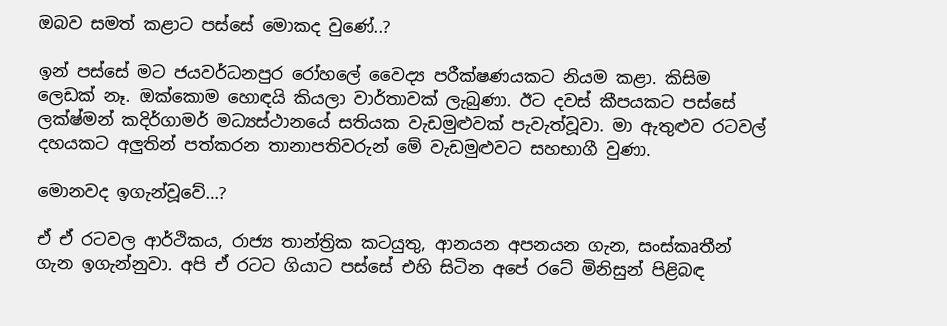ඔබව සමත් කළාට පස්සේ මොකද වුණේ..?

ඉන් පස්සේ මට ජයවර්ධනපුර රෝහලේ වෛද්‍ය පරීක්ෂණයකට නියම කළා. කිසිම ලෙඩක් නෑ. ඔක්කොම හොඳයි කියලා වාර්තාවක් ලැබුණා. ඊට දවස් කීපයකට පස්සේ ලක්ෂ්මන් කදිර්ගාමර් මධ්‍යස්ථානයේ සතියක වැඩමුළුවක් පැවැත්වූවා. මා ඇතුළුව රටවල් දහයකට අලුතින් පත්කරන තානාපතිවරුන් මේ වැඩමුළුවට සහභාගී වුණා.

මොනවද ඉගැන්වූවේ…?

ඒ ඒ රටවල ආර්ථිකය, රාජ්‍ය තාන්ත්‍රික කටයුතු, ආනයන අපනයන ගැන, සංස්කෘතීන් ගැන ඉගැන්නුවා. අපි ඒ රටට ගියාට පස්සේ එහි සිටින අපේ රටේ මිනිසුන් පිළිබඳ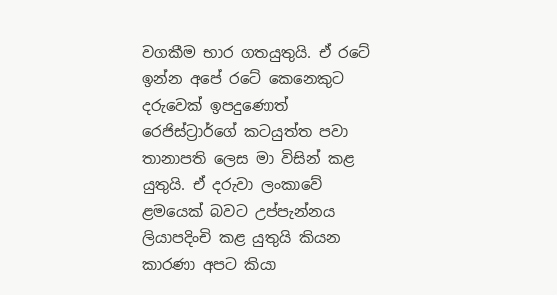වගකීම භාර ගතයුතුයි. ඒ රටේ ඉන්න අපේ රටේ කෙනෙකුට දරුවෙක් ඉපදුණොත් රෙජිස්ට්‍රාර්ගේ කටයුත්ත පවා තානාපති ලෙස මා විසින් කළ යුතුයි. ඒ දරුවා ලංකාවේ ළමයෙක් බවට උප්පැන්නය ලියාපදිංචි කළ යුතුයි කියන කාරණා අපට කියා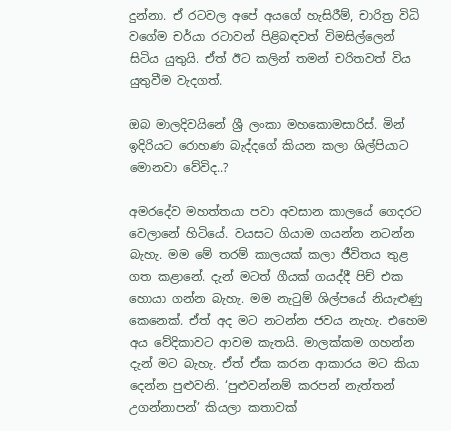දුන්නා. ඒ රටවල අපේ අයගේ හැසිරීම්, චාරිත්‍ර විධි වගේම චර්යා රටාවන් පිළිබඳවත් විමසිල්ලෙන් සිටිය යුතුයි. ඒත් ඊට කලින් තමන් චරිතවත් විය යුතුවීම වැදගත්.

ඔබ මාලදිවයිනේ ශ්‍රී ලංකා මහකොමසාරිස්. මින් ඉදිරියට රොහණ බැද්දගේ කියන කලා ශිල්පියාට මොනවා වේවිද..?

අමරදේව මහත්තයා පවා අවසාන කාලයේ ගෙදරට වෙලානේ හිටියේ. වයසට ගියාම ගයන්න නටන්න බැහැ. මම මේ තරම් කාලයක් කලා ජීවිතය තුළ ගත කළානේ. දැන් මටත් ගීයක් ගයද්දී පිච් එක හොයා ගන්න බැහැ. මම නැටුම් ශිල්පයේ නියැළුණු කෙනෙක්. ඒත් අද මට නටන්න ජවය නැහැ. එහෙම අය වේදිකාවට ආවම කැතයි. මාලක්කම ගහන්න දැන් මට බැහැ. ඒත් ඒක කරන ආකාරය මට කියා දෙන්න පුළුවනි. ‘පුළුවන්නම් කරපන් නැත්තන් උගන්නාපන්’ කියලා කතාවක්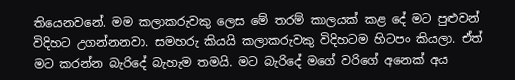තියෙනවනේ. මම කලාකරුවකු ලෙස මේ තරම් කාලයක් කළ දේ මට පුළුවන් විදිහට උගන්නනවා. සමහරු කියයි කලාකරුවකු විදිහටම හිටපං කියලා. ඒත් මට කරන්න බැරිදේ බැහැම තමයි. මට බැරිදේ මගේ වරිගේ අනෙක් අය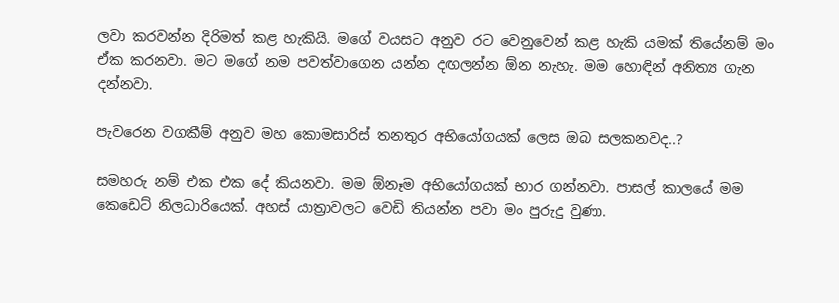ලවා කරවන්න දිරිමත් කළ හැකියි. මගේ වයසට අනුව රට වෙනුවෙන් කළ හැකි යමක් තියේනම් මං ඒක කරනවා. මට මගේ නම පවත්වාගෙන යන්න දඟලන්න ඕන නැහැ. මම හොඳින් අනිත්‍ය ගැන දන්නවා.

පැවරෙන වගකීම් අනුව මහ කොමසාරිස් තනතුර අභියෝගයක් ලෙස ඔබ සලකනවද..?

සමහරු නම් එක එක දේ කියනවා. මම ඕනෑම අභියෝගයක් භාර ගන්නවා. පාසල් කාලයේ මම කෙඩෙට් නිලධාරියෙක්. අහස් යාත්‍රාවලට වෙඩි තියන්න පවා මං පුරුදු වුණා.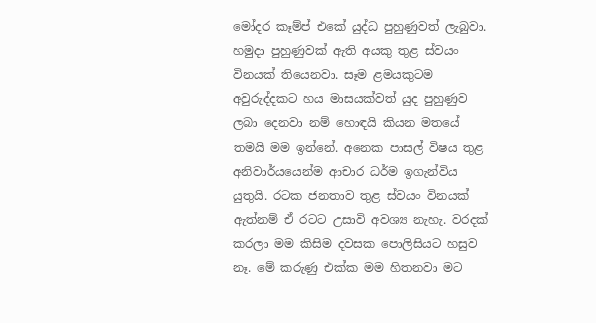මෝදර කෑම්ප් එකේ යුද්ධ පුහුණුවත් ලැබුවා. හමුදා පුහුණුවක් ඇති අයකු තුළ ස්වයං විනයක් තියෙනවා. සෑම ළමයකුටම අවුරුද්දකට හය මාසයක්වත් යුද පුහුණුව ලබා දෙනවා නම් හොඳයි කියන මතයේ තමයි මම ඉන්නේ. අනෙක පාසල් විෂය තුළ අනිවාර්යයෙන්ම ආචාර ධර්ම ඉගැන්විය යුතුයි. රටක ජනතාව තුළ ස්වයං විනයක් ඇත්නම් ඒ රටට උසාවි අවශ්‍ය නැහැ. වරදක් කරලා මම කිසිම දවසක පොලිසියට හසුව නෑ. මේ කරුණු එක්ක මම හිතනවා මට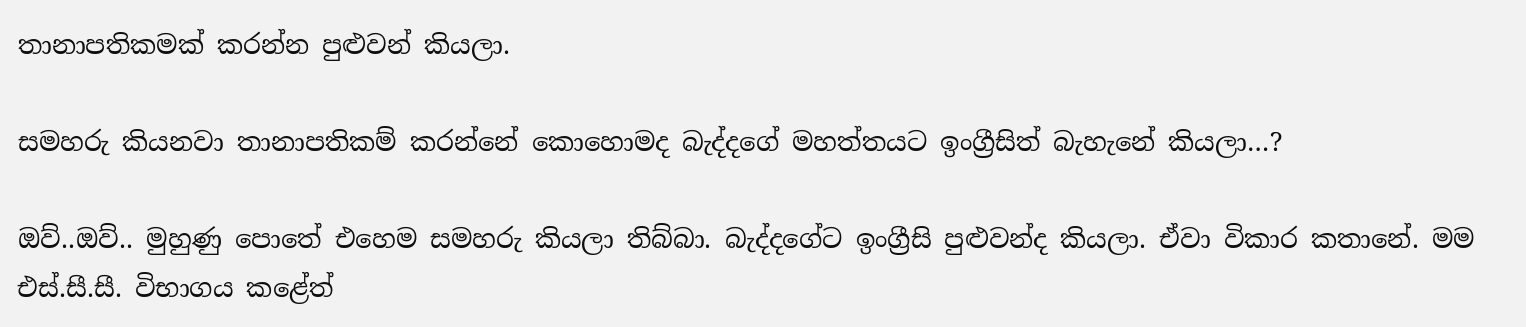තානාපතිකමක් කරන්න පුළුවන් කියලා.

සමහරු කියනවා තානාපතිකම් කරන්නේ කොහොමද බැද්දගේ මහත්තයට ඉංග්‍රීසිත් බැහැනේ කියලා…?

ඔව්..ඔව්.. මුහුණු පොතේ එහෙම සමහරු කියලා තිබ්බා. බැද්දගේට ඉංග්‍රීසි පුළුවන්ද කියලා. ඒවා විකාර කතානේ. මම එස්.සී.සී. විභාගය කළේත්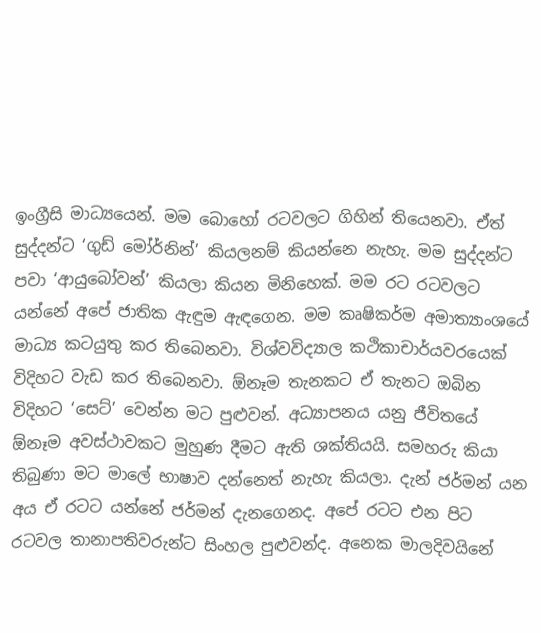ඉංග්‍රීසි මාධ්‍යයෙන්. මම බොහෝ රටවලට ගිහින් තියෙනවා. ඒත් සුද්දන්ට ‘ගුඩ් මෝර්නින්’ කියලනම් කියන්නෙ නැහැ. මම සුද්දන්ට පවා ‘ආයුබෝවන්’ කියලා කියන මිනිහෙක්. මම රට රටවලට යන්නේ අපේ ජාතික ඇඳුම ඇඳගෙන. මම කෘෂිකර්ම අමාත්‍යාංශයේ මාධ්‍ය කටයුතු කර තිබෙනවා. විශ්වවිද්‍යාල කථිකාචාර්යවරයෙක් විදිහට වැඩ කර තිබෙනවා. ඕනෑම තැනකට ඒ තැනට ඔබින විදිහට ‘සෙට්’ වෙන්න මට පුළුවන්. අධ්‍යාපනය යනු ජීවිතයේ ඕනෑම අවස්ථාවකට මුහුණ දීමට ඇති ශක්තියයි. සමහරු කියා තිබුණා මට මාලේ භාෂාව දන්නෙත් නැහැ කියලා. දැන් ජර්මන් යන අය ඒ රටට යන්නේ ජර්මන් දැනගෙනද. අපේ රටට එන පිට රටවල තානාපතිවරුන්ට සිංහල පුළුවන්ද. අනෙක මාලදිවයිනේ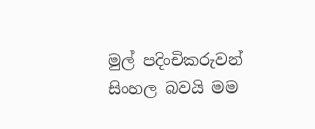මුල් පදිංචිකරුවන් සිංහල බවයි මම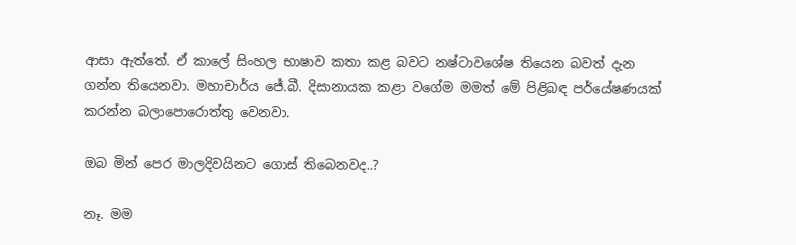ආසා ඇත්තේ. ඒ කාලේ සිංහල භාෂාව කතා කළ බවට නෂ්ටාවශේෂ තියෙන බවත් දැන ගන්න තියෙනවා. මහාචාර්ය ජේ.බී. දිසානායක කළා වගේම මමත් මේ පිළිබඳ පර්‌යේෂණයක් කරන්න බලාපොරොත්තු වෙනවා.

ඔබ මින් පෙර මාලදිවයිනට ගොස් තිබෙනවද..?

නෑ. මම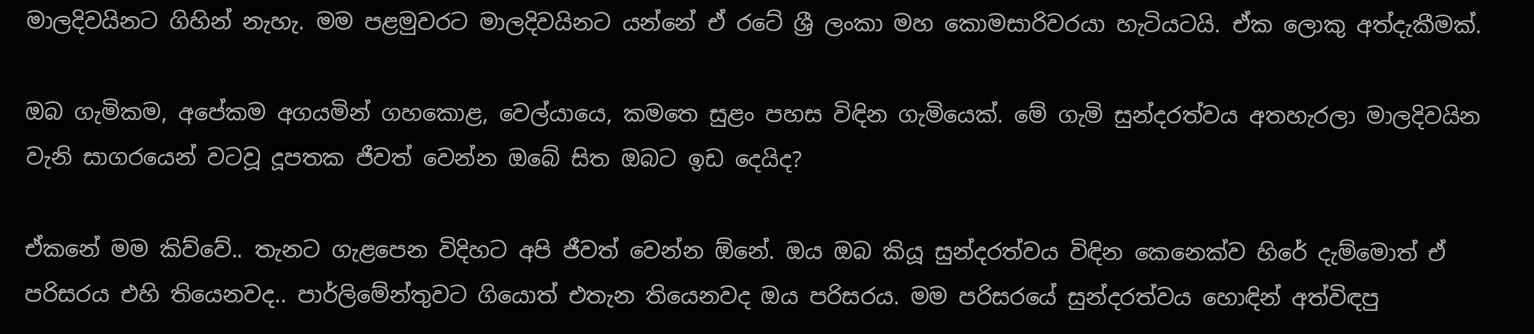මාලදිවයිනට ගිහින් නැහැ. මම පළමුවරට මාලදිවයිනට යන්නේ ඒ රටේ ශ්‍රී ලංකා මහ කොමසාරිවරයා හැටියටයි. ඒක ලොකු අත්දැකීමක්.

ඔබ ගැමිකම, අපේකම අගයමින් ගහකොළ, වෙල්යායෙ, කමතෙ සුළං පහස විඳින ගැමියෙක්. මේ ගැමි සුන්දරත්වය අතහැරලා මාලදිවයින වැනි සාගරයෙන් වටවූ දූපතක ජීවත් වෙන්න ඔබේ සිත ඔබට ඉඩ දෙයිද?

ඒකනේ මම කිව්වේ.. තැනට ගැළපෙන විදිහට අපි ජීවත් වෙන්න ඕනේ. ඔය ඔබ කියූ සුන්දරත්වය විඳින කෙනෙක්ව හිරේ දැම්මොත් ඒ පරිසරය එහි තියෙනවද.. පාර්ලිමේන්තුවට ගියොත් එතැන තියෙනවද ඔය පරිසරය. මම පරිසරයේ සුන්දරත්වය හොඳින් අත්විඳපු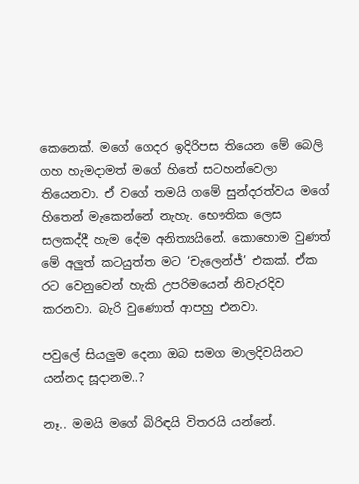කෙනෙක්. මගේ ගෙදර ඉදිරිපස තියෙන මේ බෙලි ගහ හැමදාමත් මගේ හිතේ සටහන්වෙලා තියෙනවා. ඒ වගේ තමයි ගමේ සුන්දරත්වය මගේ හිතෙන් මැකෙන්නේ නැහැ. භෞතික ලෙස සලකද්දී හැම දේම අනිත්‍යයිනේ. කොහොම වුණත් මේ අලුත් කටයුත්ත මට ‘චැලෙන්ජ්’ එකක්. ඒක රට වෙනුවෙන් හැකි උපරිමයෙන් නිවැරදිව කරනවා. බැරි වුණොත් ආපහු එනවා.

පවුලේ සියලුම දෙනා ඔබ සමග මාලදිවයිනට යන්නද සූදානම..?

නෑ.. මමයි මගේ බිරිඳයි විතරයි යන්නේ.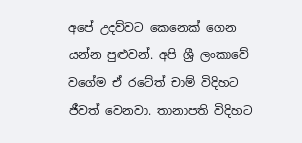අපේ උදව්වට කෙනෙක් ගෙන යන්න පුළුවන්. අපි ශ්‍රී ලංකාවේ වගේම ඒ රටේත් චාම් විදිහට ජීවත් වෙනවා. තානාපති විදිහට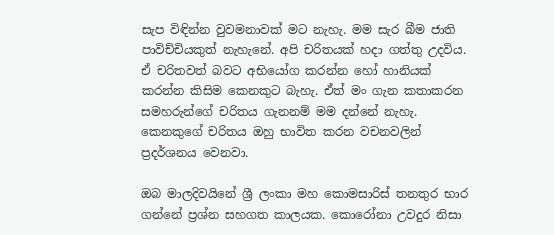සැප විඳින්න වුවමනාවක් මට නැහැ. මම සැර බීම ජාති පාවිච්චියකුත් නැහැනේ. අපි චරිතයක් හදා ගත්තු උදවිය. ඒ චරිතවත් බවට අභියෝග කරන්න හෝ හානියක් කරන්න කිසිම කෙනකුට බැහැ. ඒත් මං ගැන කතාකරන සමහරුන්ගේ චරිතය ගැනනම් මම දන්නේ නැහැ. කෙනකුගේ චරිතය ඔහු භාවිත කරන වචනවලින් ප්‍රදර්ශනය වෙනවා.

ඔබ මාලදිවයිනේ ශ්‍රී ලංකා මහ කොමසාරිස් තනතුර භාර ගන්නේ ප්‍රශ්න සහගත කාලයක. කොරෝනා උවදුර නිසා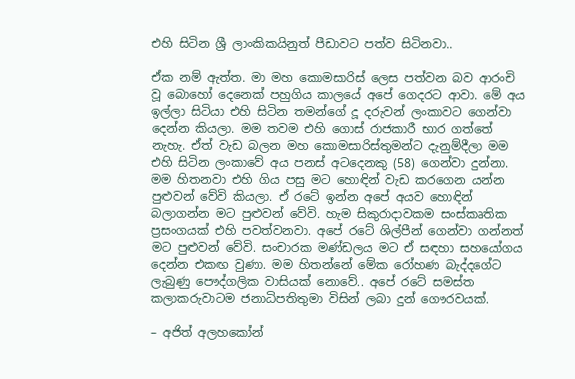එහි සිටින ශ්‍රී ලාංකිකයිනුත් පීඩාවට පත්ව සිටිනවා..

ඒක නම් ඇත්ත. මා මහ කොමසාරිස් ලෙස පත්වන බව ආරංචි වූ බොහෝ දෙනෙක් පහුගිය කාලයේ අපේ ගෙදරට ආවා. මේ අය ඉල්ලා සිටියා එහි සිටින තමන්ගේ දූ දරුවන් ලංකාවට ගෙන්වා දෙන්න කියලා. මම තවම එහි ගොස් රාජකාරී භාර ගත්තේ නැහැ. ඒත් වැඩ බලන මහ කොමසාරිස්තුමන්ට දැනුම්දීලා මම එහි සිටින ලංකාවේ අය පනස් අටදෙනකු (58) ගෙන්වා දුන්නා. මම හිතනවා එහි ගිය පසු මට හොඳින් වැඩ කරගෙන යන්න පුළුවන් වේවි කියලා. ඒ රටේ ඉන්න අපේ අයව හොඳින් බලාගන්න මට පුළුවන් වේවි. හැම සිකුරාදාවකම සංස්කෘතික ප්‍රසංගයක් එහි පවත්වනවා. අපේ රටේ ශිල්පීන් ගෙන්වා ගන්නත් මට පුළුවන් වේවි. සංචාරක මණ්ඩලය මට ඒ සඳහා සහයෝගය දෙන්න එකඟ වුණා. මම හිතන්නේ මේක රෝහණ බැද්දගේට ලැබුණු පෞද්ගලික වාසියක් නොවේ.. අපේ රටේ සමස්ත කලාකරුවාටම ජනාධිපතිතුමා විසින් ලබා දුන් ගෞරවයක්.

– අජිත් අලහකෝන්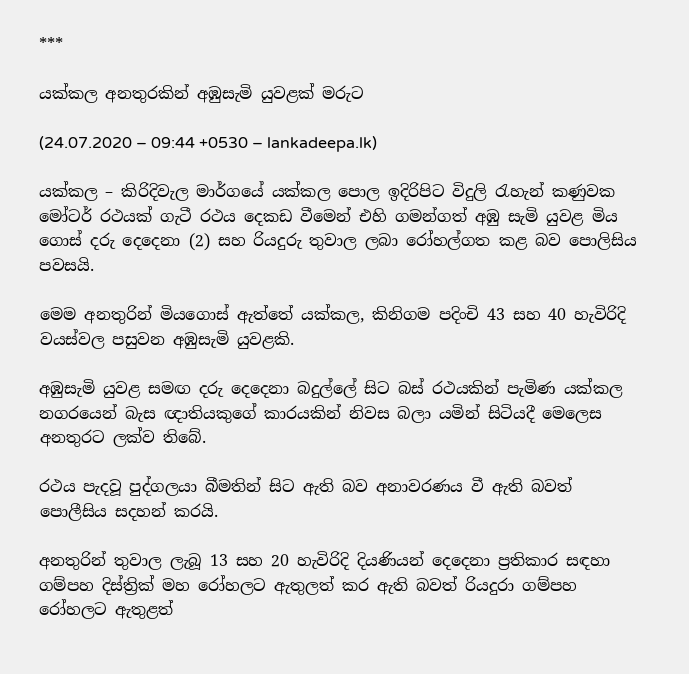***

යක්කල අනතුරකින් අඹුසැමි යුවළක් මරුට

(24.07.2020 – 09:44 +0530 – lankadeepa.lk)

යක්කල – කිරිදිවැල මාර්ගයේ යක්කල පොල ඉදිරිපිට විදුලි රැහැන් කණුවක මෝටර් රථයක් ගැටී රථය දෙකඩ වීමෙන් එහි ගමන්ගත් අඹු සැමි යුවළ මිය ගොස් දරු දෙදෙනා (2) සහ රියදුරු තුවාල ලබා රෝහල්ගත කළ බව පොලිසිය පවසයි.

මෙම අනතුරින් මියගොස් ඇත්තේ යක්කල, කිනිගම පදිංචි 43 සහ 40 හැවිරිදි වයස්වල පසුවන අඹුසැමි යුවළකි.

අඹුසැමි යුවළ සමඟ දරු දෙදෙනා බදුල්ලේ සිට බස් රථයකින් පැමිණ යක්කල නගරයෙන් බැස ඥාතියකුගේ කාරයකින් නිවස බලා යමින් සිටියදී මෙලෙස අනතුරට ලක්ව තිබේ.

රථය පැදවූ පුද්ගලයා බීමතින් සිට ඇති බව අනාවරණය වී ඇති බවත් පොලීසිය සදහන් කරයි.

අනතුරින් තුවාල ලැබූ 13 සහ 20 හැවිරිදි දියණියන් දෙදෙනා ප්‍රතිකාර සඳහා ගම්පහ දිස්ත්‍රික් මහ රෝහලට ඇතුලත් කර ඇති බවත් රියදුරා ගම්පහ රෝහලට ඇතුළත්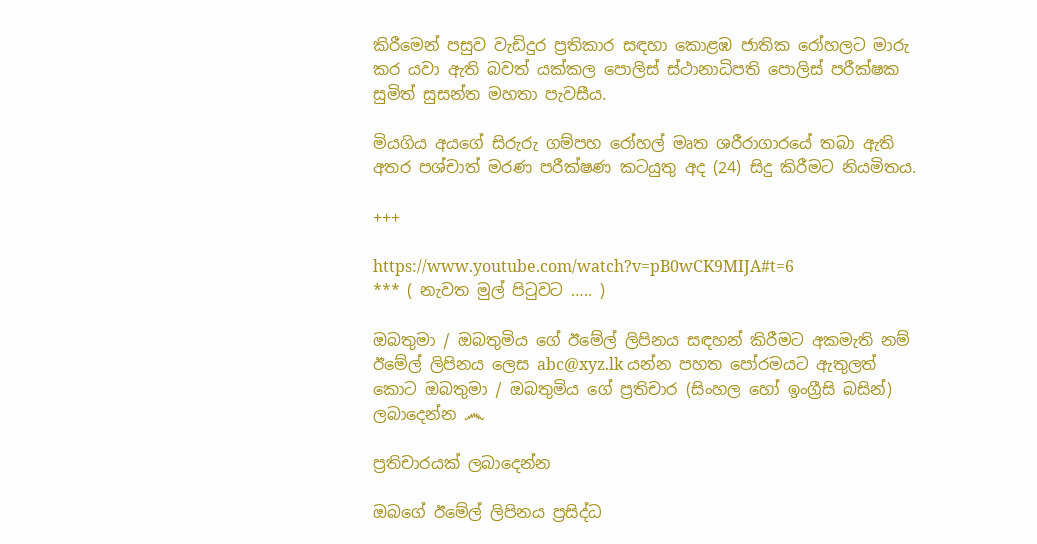කිරීමෙන් පසුව වැඩිදුර ප්‍රතිකාර සඳහා කොළඹ ජාතික රෝහලට මාරු කර යවා ඇති බවත් යක්කල පොලිස් ස්ථානාධිපති පොලිස් පරීක්ෂක සුමිත් සුසන්ත මහතා පැවසීය.

මියගිය අයගේ සිරුරු ගම්පහ රෝහල් මෘත ශරීරාගාරයේ තබා ඇති අතර පශ්චාත් මරණ පරීක්ෂණ කටයුතු අද (24) සිදු කිරීමට නියමිතය.

+++

https://www.youtube.com/watch?v=pB0wCK9MIJA#t=6
*** ( නැවත මුල් පිටුවට ….. )

ඔබතුමා / ඔබතුමිය ගේ ඊමේල් ලිපිනය සඳහන් කිරීමට අකමැති නම් ඊමේල් ලිපිනය ලෙස abc@xyz.lk යන්න පහත පෝරමයට ඇතුලත් කොට ඔබතුමා / ඔබතුමිය ගේ ප්‍රතිචාර (සිංහල හෝ ඉංග්‍රීසි බසින්) ලබාදෙන්න ෴

ප්‍රතිචාරයක් ලබාදෙන්න

ඔබගේ ඊමේල් ලිපිනය ප්‍රසිද්ධ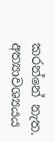කරන්නේ නැත. අත්‍යාවශ්‍යයය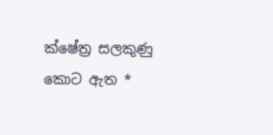ක්ෂේත්‍ර සලකුණු කොට ඇත *